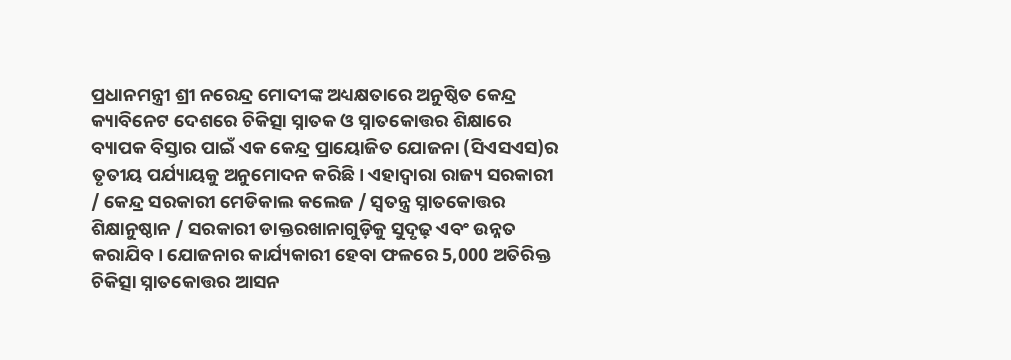ପ୍ରଧାନମନ୍ତ୍ରୀ ଶ୍ରୀ ନରେନ୍ଦ୍ର ମୋଦୀଙ୍କ ଅଧ୍ୟକ୍ଷତାରେ ଅନୁଷ୍ଠିତ କେନ୍ଦ୍ର କ୍ୟାବିନେଟ ଦେଶରେ ଚିକିତ୍ସା ସ୍ନାତକ ଓ ସ୍ନାତକୋତ୍ତର ଶିକ୍ଷାରେ ବ୍ୟାପକ ବିସ୍ତାର ପାଇଁ ଏକ କେନ୍ଦ୍ର ପ୍ରାୟୋଜିତ ଯୋଜନା (ସିଏସଏସ)ର ତୃତୀୟ ପର୍ଯ୍ୟାୟକୁ ଅନୁମୋଦନ କରିଛି। ଏହାଦ୍ୱାରା ରାଜ୍ୟ ସରକାରୀ / କେନ୍ଦ୍ର ସରକାରୀ ମେଡିକାଲ କଲେଜ / ସ୍ୱତନ୍ତ୍ର ସ୍ନାତକୋତ୍ତର ଶିକ୍ଷାନୁଷ୍ଠାନ / ସରକାରୀ ଡାକ୍ତରଖାନାଗୁଡ଼ିକୁ ସୁଦୃଢ଼ ଏବଂ ଉନ୍ନତ କରାଯିବ। ଯୋଜନାର କାର୍ଯ୍ୟକାରୀ ହେବା ଫଳରେ 5,000 ଅତିରିକ୍ତ ଚିକିତ୍ସା ସ୍ନାତକୋତ୍ତର ଆସନ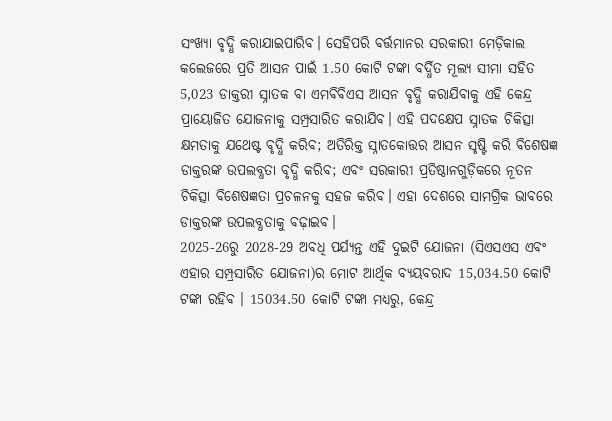ସଂଖ୍ୟା ବୃଦ୍ଧି କରାଯାଇପାରିବ। ସେହିପରି ବର୍ତ୍ତମାନର ସରକାରୀ ମେଡ଼ିକାଲ କଲେଜରେ ପ୍ରତି ଆସନ ପାଇଁ 1.50 କୋଟି ଟଙ୍କା ବର୍ଦ୍ଧିତ ମୂଲ୍ୟ ସୀମା ସହିତ 5,023 ଡାକ୍ତରୀ ସ୍ନାତକ ବା ଏମବିବିଏସ ଆସନ ବୃଦ୍ଧି କରାଯିବାକୁ ଏହି କେନ୍ଦ୍ର ପ୍ରାୟୋଜିତ ଯୋଜନାକୁ ସମ୍ପ୍ରସାରିତ କରାଯିବ। ଏହି ପଦକ୍ଷେପ ସ୍ନାତକ ଚିକିତ୍ସା କ୍ଷମତାକୁ ଯଥେଷ୍ଟ ବୃଦ୍ଧି କରିବ; ଅତିରିକ୍ତ ସ୍ନାତକୋତ୍ତର ଆସନ ସୃଷ୍ଟି କରି ବିଶେଷଜ୍ଞ ଡାକ୍ତରଙ୍କ ଉପଲବ୍ଧତା ବୃଦ୍ଧି କରିବ; ଏବଂ ସରକାରୀ ପ୍ରତିଷ୍ଠାନଗୁଡ଼ିକରେ ନୂତନ ଚିକିତ୍ସା ବିଶେଷଜ୍ଞତା ପ୍ରଚଳନକୁ ସହଜ କରିବ। ଏହା ଦେଶରେ ସାମଗ୍ରିକ ଭାବରେ ଡାକ୍ତରଙ୍କ ଉପଲବ୍ଧତାକୁ ବଢ଼ାଇବ।
2025-26ରୁ 2028-29 ଅବଧି ପର୍ଯ୍ୟନ୍ତ ଏହି ଦୁଇଟି ଯୋଜନା (ସିଏସଏସ ଏବଂ ଏହାର ସମ୍ପ୍ରସାରିତ ଯୋଜନା)ର ମୋଟ ଆର୍ଥିକ ବ୍ୟୟବରାଦ 15,034.50 କୋଟି ଟଙ୍କା ରହିବ । 15034.50 କୋଟି ଟଙ୍କା ମଧ୍ୟରୁ, କେନ୍ଦ୍ର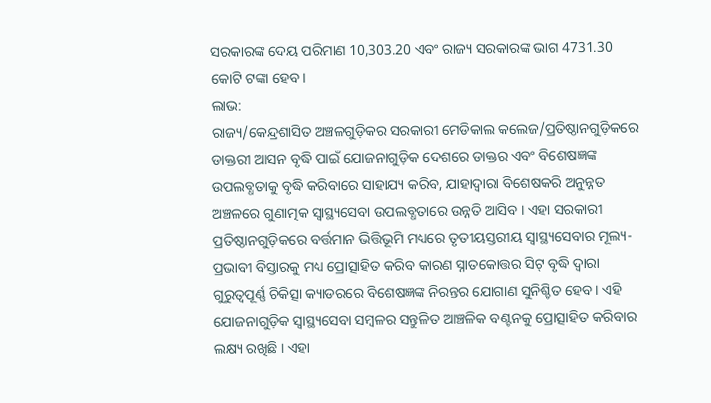ସରକାରଙ୍କ ଦେୟ ପରିମାଣ 10,303.20 ଏବଂ ରାଜ୍ୟ ସରକାରଙ୍କ ଭାଗ 4731.30 କୋଟି ଟଙ୍କା ହେବ।
ଲାଭ:
ରାଜ୍ୟ/କେନ୍ଦ୍ରଶାସିତ ଅଞ୍ଚଳଗୁଡ଼ିକର ସରକାରୀ ମେଡିକାଲ କଲେଜ/ପ୍ରତିଷ୍ଠାନଗୁଡ଼ିକରେ ଡାକ୍ତରୀ ଆସନ ବୃଦ୍ଧି ପାଇଁ ଯୋଜନାଗୁଡ଼ିକ ଦେଶରେ ଡାକ୍ତର ଏବଂ ବିଶେଷଜ୍ଞଙ୍କ ଉପଲବ୍ଧତାକୁ ବୃଦ୍ଧି କରିବାରେ ସାହାଯ୍ୟ କରିବ, ଯାହାଦ୍ୱାରା ବିଶେଷକରି ଅନୁନ୍ନତ ଅଞ୍ଚଳରେ ଗୁଣାତ୍ମକ ସ୍ୱାସ୍ଥ୍ୟସେବା ଉପଲବ୍ଧତାରେ ଉନ୍ନତି ଆସିବ । ଏହା ସରକାରୀ ପ୍ରତିଷ୍ଠାନଗୁଡ଼ିକରେ ବର୍ତ୍ତମାନ ଭିତ୍ତିଭୂମି ମଧ୍ୟରେ ତୃତୀୟସ୍ତରୀୟ ସ୍ୱାସ୍ଥ୍ୟସେବାର ମୂଲ୍ୟ-ପ୍ରଭାବୀ ବିସ୍ତାରକୁ ମଧ୍ୟ ପ୍ରୋତ୍ସାହିତ କରିବ କାରଣ ସ୍ନାତକୋତ୍ତର ସିଟ୍ ବୃଦ୍ଧି ଦ୍ୱାରା ଗୁରୁତ୍ୱପୂର୍ଣ୍ଣ ଚିକିତ୍ସା କ୍ୟାଡରରେ ବିଶେଷଜ୍ଞଙ୍କ ନିରନ୍ତର ଯୋଗାଣ ସୁନିଶ୍ଚିତ ହେବ। ଏହି ଯୋଜନାଗୁଡ଼ିକ ସ୍ୱାସ୍ଥ୍ୟସେବା ସମ୍ବଳର ସନ୍ତୁଳିତ ଆଞ୍ଚଳିକ ବଣ୍ଟନକୁ ପ୍ରୋତ୍ସାହିତ କରିବାର ଲକ୍ଷ୍ୟ ରଖିଛି । ଏହା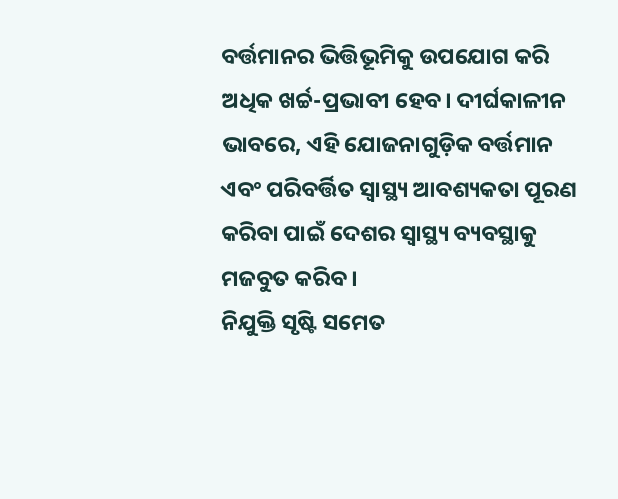ବର୍ତ୍ତମାନର ଭିତ୍ତିଭୂମିକୁ ଉପଯୋଗ କରି ଅଧିକ ଖର୍ଚ୍ଚ-ପ୍ରଭାବୀ ହେବ। ଦୀର୍ଘକାଳୀନ ଭାବରେ, ଏହି ଯୋଜନାଗୁଡ଼ିକ ବର୍ତ୍ତମାନ ଏବଂ ପରିବର୍ତ୍ତିତ ସ୍ୱାସ୍ଥ୍ୟ ଆବଶ୍ୟକତା ପୂରଣ କରିବା ପାଇଁ ଦେଶର ସ୍ୱାସ୍ଥ୍ୟ ବ୍ୟବସ୍ଥାକୁ ମଜବୁତ କରିବ ।
ନିଯୁକ୍ତି ସୃଷ୍ଟି ସମେତ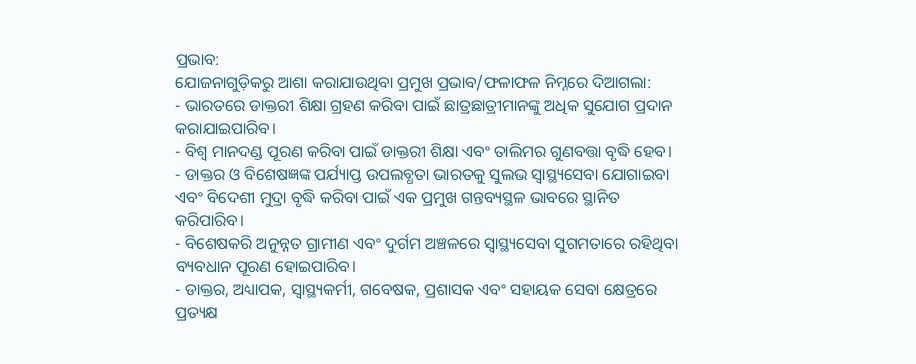ପ୍ରଭାବ:
ଯୋଜନାଗୁଡ଼ିକରୁ ଆଶା କରାଯାଉଥିବା ପ୍ରମୁଖ ପ୍ରଭାବ/ଫଳାଫଳ ନିମ୍ନରେ ଦିଆଗଲା:
- ଭାରତରେ ଡାକ୍ତରୀ ଶିକ୍ଷା ଗ୍ରହଣ କରିବା ପାଇଁ ଛାତ୍ରଛାତ୍ରୀମାନଙ୍କୁ ଅଧିକ ସୁଯୋଗ ପ୍ରଦାନ କରାଯାଇପାରିବ।
- ବିଶ୍ୱ ମାନଦଣ୍ଡ ପୂରଣ କରିବା ପାଇଁ ଡାକ୍ତରୀ ଶିକ୍ଷା ଏବଂ ତାଲିମର ଗୁଣବତ୍ତା ବୃଦ୍ଧି ହେବ।
- ଡାକ୍ତର ଓ ବିଶେଷଜ୍ଞଙ୍କ ପର୍ଯ୍ୟାପ୍ତ ଉପଲବ୍ଧତା ଭାରତକୁ ସୁଲଭ ସ୍ୱାସ୍ଥ୍ୟସେବା ଯୋଗାଇବା ଏବଂ ବିଦେଶୀ ମୁଦ୍ରା ବୃଦ୍ଧି କରିବା ପାଇଁ ଏକ ପ୍ରମୁଖ ଗନ୍ତବ୍ୟସ୍ଥଳ ଭାବରେ ସ୍ଥାନିତ କରିପାରିବ।
- ବିଶେଷକରି ଅନୁନ୍ନତ ଗ୍ରାମୀଣ ଏବଂ ଦୁର୍ଗମ ଅଞ୍ଚଳରେ ସ୍ୱାସ୍ଥ୍ୟସେବା ସୁଗମତାରେ ରହିଥିବା ବ୍ୟବଧାନ ପୂରଣ ହୋଇପାରିବ।
- ଡାକ୍ତର, ଅଧ୍ୟାପକ, ସ୍ୱାସ୍ଥ୍ୟକର୍ମୀ, ଗବେଷକ, ପ୍ରଶାସକ ଏବଂ ସହାୟକ ସେବା କ୍ଷେତ୍ରରେ ପ୍ରତ୍ୟକ୍ଷ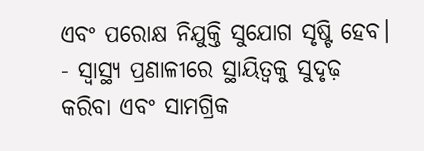ଏବଂ ପରୋକ୍ଷ ନିଯୁକ୍ତି ସୁଯୋଗ ସୃଷ୍ଟି ହେବ।
- ସ୍ୱାସ୍ଥ୍ୟ ପ୍ରଣାଳୀରେ ସ୍ଥାୟିତ୍ୱକୁ ସୁଦୃଢ଼ କରିବା ଏବଂ ସାମଗ୍ରିକ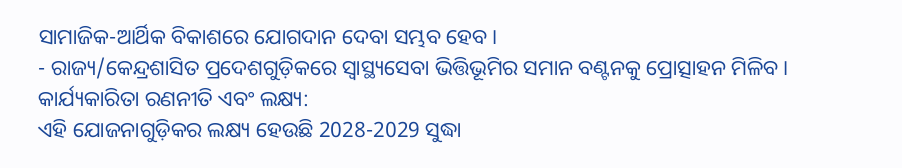ସାମାଜିକ-ଆର୍ଥିକ ବିକାଶରେ ଯୋଗଦାନ ଦେବା ସମ୍ଭବ ହେବ।
- ରାଜ୍ୟ/କେନ୍ଦ୍ରଶାସିତ ପ୍ରଦେଶଗୁଡ଼ିକରେ ସ୍ୱାସ୍ଥ୍ୟସେବା ଭିତ୍ତିଭୂମିର ସମାନ ବଣ୍ଟନକୁ ପ୍ରୋତ୍ସାହନ ମିଳିବ।
କାର୍ଯ୍ୟକାରିତା ରଣନୀତି ଏବଂ ଲକ୍ଷ୍ୟ:
ଏହି ଯୋଜନାଗୁଡ଼ିକର ଲକ୍ଷ୍ୟ ହେଉଛି 2028-2029 ସୁଦ୍ଧା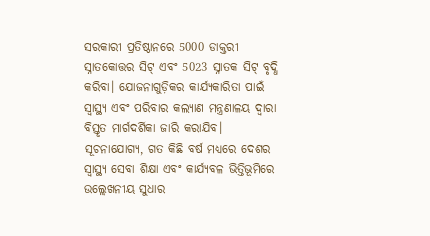ସରକାରୀ ପ୍ରତିଷ୍ଠାନରେ 5000 ଡାକ୍ତରୀ ସ୍ନାତକୋତ୍ତର ସିଟ୍ ଏବଂ 5023 ସ୍ନାତକ ସିଟ୍ ବୃଦ୍ଧି କରିବା। ଯୋଜନାଗୁଡ଼ିକର କାର୍ଯ୍ୟକାରିତା ପାଇଁ ସ୍ୱାସ୍ଥ୍ୟ ଏବଂ ପରିବାର କଲ୍ୟାଣ ମନ୍ତ୍ରଣାଳୟ ଦ୍ୱାରା ବିସ୍ତୃତ ମାର୍ଗଦର୍ଶିକା ଜାରି କରାଯିବ।
ସୂଚନାଯୋଗ୍ୟ, ଗତ କିଛି ବର୍ଷ ମଧ୍ୟରେ ଦେଶର ସ୍ୱାସ୍ଥ୍ୟ ସେବା ଶିକ୍ଷା ଏବଂ କାର୍ଯ୍ୟବଳ ଭିତ୍ତିଭୂମିରେ ଉଲ୍ଲେଖନୀୟ ସୁଧାର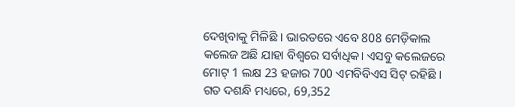ଦେଖିବାକୁ ମିଳିଛି । ଭାରତରେ ଏବେ 808 ମେଡ଼ିକାଲ କଲେଜ ଅଛି ଯାହା ବିଶ୍ୱରେ ସର୍ବାଧିକ। ଏସବୁ କଲେଜରେ ମୋଟ୍ 1 ଲକ୍ଷ 23 ହଜାର 700 ଏମବିବିଏସ ସିଟ୍ ରହିଛି । ଗତ ଦଶନ୍ଧି ମଧ୍ୟରେ, 69,352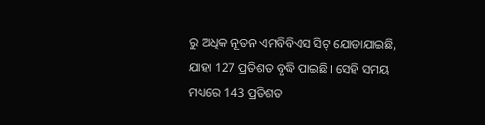ରୁ ଅଧିକ ନୂତନ ଏମବିବିଏସ ସିଟ୍ ଯୋଡାଯାଇଛି, ଯାହା 127 ପ୍ରତିଶତ ବୃଦ୍ଧି ପାଇଛି। ସେହି ସମୟ ମଧ୍ୟରେ 143 ପ୍ରତିଶତ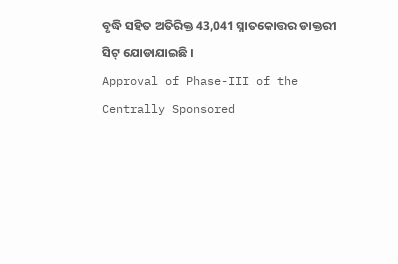ବୃଦ୍ଧି ସହିତ ଅତିରିକ୍ତ 43,041 ସ୍ନାତକୋତ୍ତର ଡାକ୍ତରୀ ସିଟ୍ ଯୋଡାଯାଇଛି ।
Approval of Phase-III of the Centrally Sponsored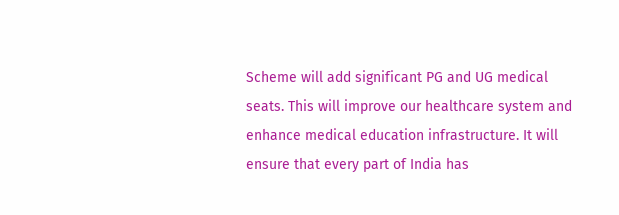Scheme will add significant PG and UG medical seats. This will improve our healthcare system and enhance medical education infrastructure. It will ensure that every part of India has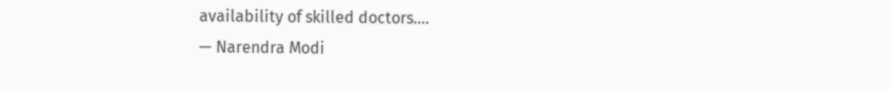availability of skilled doctors.…
— Narendra Modi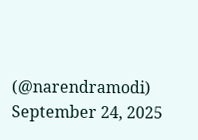(@narendramodi) September 24, 2025